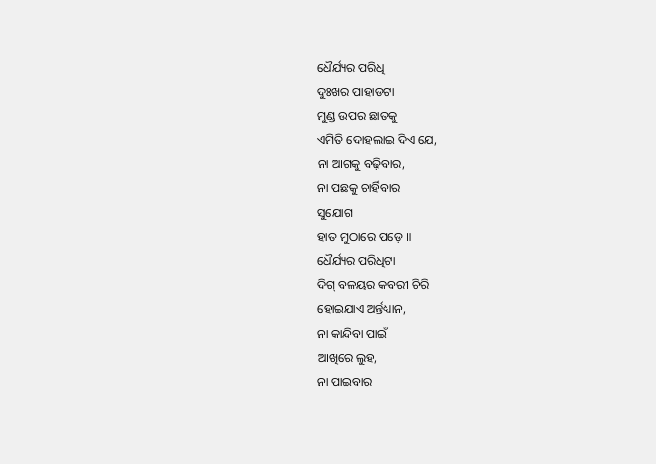ଧୈର୍ଯ୍ୟର ପରିଧି
ଦୁଃଖର ପାହାଡଟା
ମୁଣ୍ଡ ଉପର ଛାତକୁ
ଏମିତି ଦୋହଲାଇ ଦିଏ ଯେ,
ନା ଆଗକୁ ବଢ଼ିବାର,
ନା ପଛକୁ ଚାର୍ହିବାର
ସୁଯୋଗ
ହାତ ମୁଠାରେ ପଡ଼େ ॥
ଧୈର୍ଯ୍ୟର ପରିଧିଟା
ଦିଗ୍ ବଳୟର କବରୀ ଚିରି
ହୋଇଯାଏ ଅର୍ନ୍ତଧ୍ୟାନ,
ନା କାନ୍ଦିବା ପାଇଁ
ଆଖିରେ ଲୁହ,
ନା ପାଇବାର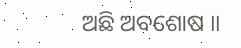ଅଛି ଅବଶୋଷ ॥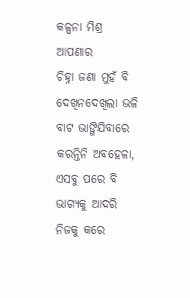କଳ୍ପନା ମିଶ୍ର
ଆପଣାର
ଚିହ୍ନା ଜଣା ମୁହଁ ବି
ଦେଖିନଦେଖିଲା ଭଳି
ବାଟ ଭାଙ୍ଗିଯିବାରେ
କରନ୍ତିନି ଅବହେଳା,
ଏସବୁ ପରେ ବି
ଭାଗ୍ୟକୁ ଆଦରି
ନିଜକୁ କରେ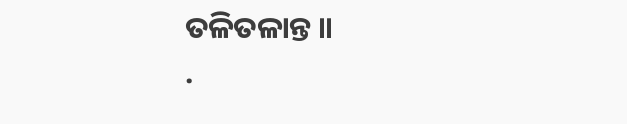ତଳିତଳାନ୍ତ ॥
.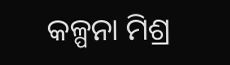କଳ୍ପନା ମିଶ୍ର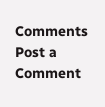Comments
Post a Comment